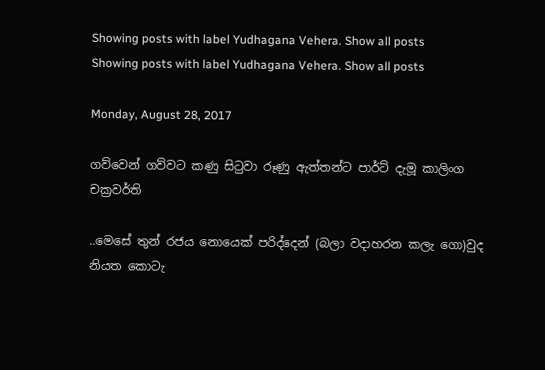Showing posts with label Yudhagana Vehera. Show all posts
Showing posts with label Yudhagana Vehera. Show all posts

Monday, August 28, 2017

ගව්වෙන් ගව්වට කණු සිටුවා රූණු ඇත්තන්ට පාර්ට් දැමූ කාලිංග චක්‍රවර්ති

..මෙසේ තුන් රජය නොයෙක් පරිද්දෙන් (බලා වදාහරන කලැ ගො)වුද නියත කොටැ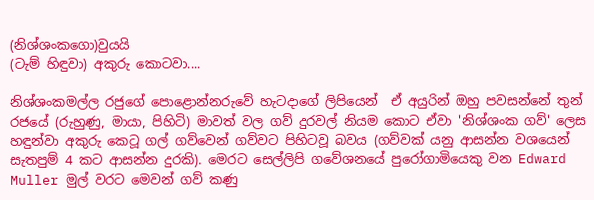(නිශ්ශංකගො)වුයයි
(ටැම් හිඳුවා) අකුරු කොටවා....

නිශ්ශංකමල්ල රජුගේ පොළොන්නරුවේ හැටදාගේ ලිපියෙන්  ඒ අයුරින් ඔහු පවසන්නේ තුන් රජයේ (රුහුණු, මායා, පිහිටි) මාවත් වල ගව් දුරවල් නියම කොට ඒවා 'නිශ්ශංක ගව්' ලෙස හඳුන්වා අකුරු කෙටූ ගල් ගව්වෙන් ගව්වට පිහිටවූ බවය (ගව්වක් යනු ආසන්න වශයෙන් සැතපුම් 4 කට ආසන්න දුරකි). මෙරට සෙල්ලිපි ගවේශනයේ පුරෝගාමියෙකු වන Edward Muller මුල් වරට මෙවන් ගව් කණු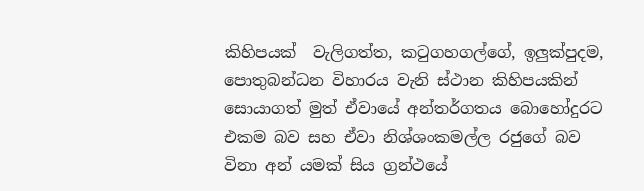කිහිපයක්  වැලිගත්ත, කටුගහගල්ගේ, ඉලුක්පුදම, පොතුබන්ධන විහාරය වැනි ස්ථාන කිහිපයකින් සොයාගත් මුත් ඒවායේ අන්තර්ගතය බොහෝදුරට එකම බව සහ ඒවා නිශ්ශංකමල්ල රජුගේ බව විනා අන් යමක් සිය ග්‍රන්ථයේ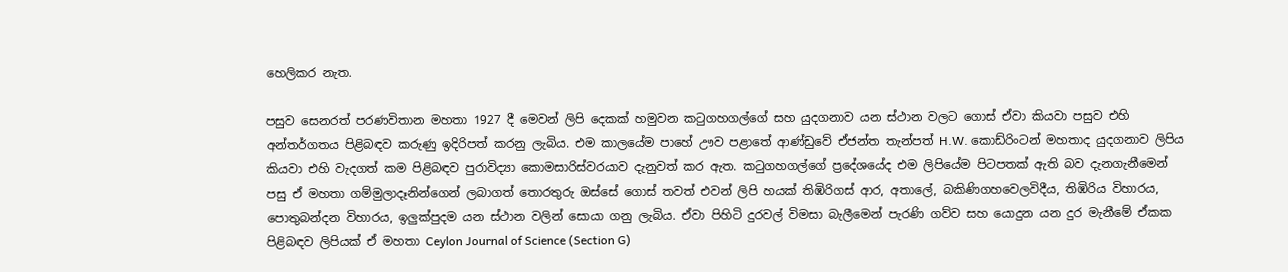හෙලිකර නැත.

පසුව සෙනරත් පරණවිතාන මහතා 1927 දී මෙවන් ලිපි දෙකක් හමුවන කටුගහගල්ගේ සහ යුදගනාව යන ස්ථාන වලට ගොස් ඒවා කියවා පසුව එහි අන්තර්ගතය පිළිබඳව කරුණු ඉදිරිපත් කරනු ලැබිය. එම කාලයේම පාහේ ඌව පළාතේ ආණ්ඩුවේ ඒජන්ත තැන්පත් H.W. කොඩ්රිංටන් මහතාද යුදගනාව ලිපිය කියවා එහි වැදගත් කම පිළිබඳව පුරාවිද්‍යා කොමසාරිස්වරයාව දැනුවත් කර ඇත. කටුගහගල්ගේ ප්‍රදේශයේද එම ලිපියේම පිටපතක් ඇති බව දැනගැනීමෙන් පසු ඒ මහතා ගම්මුලාදෑනින්ගෙන් ලබාගත් තොරතුරු ඔස්සේ ගොස් තවත් එවන් ලිපි හයක් තිඹිරිගස් ආර, අතාලේ, බකිණිගහවෙලවිදීය, තිඹිරිය විහාරය, පොතුබන්දන විහාරය, ඉලුක්පුදම යන ස්ථාන වලින් සොයා ගනු ලැබිය. ඒවා පිහිටි දුරවල් විමසා බැලීමෙන් පැරණි ගව්ව සහ යොදුන යන දුර මැනීමේ ඒකක පිළිබඳව ලිපියක් ඒ මහතා Ceylon Journal of Science (Section G)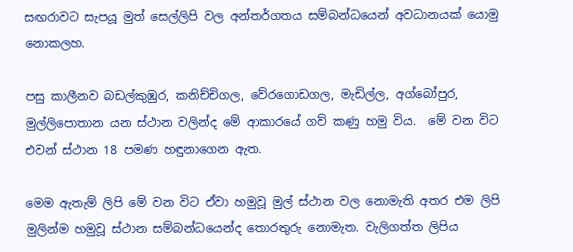සඟරාවට සැපයූ මුත් සෙල්ලිපි වල අන්තර්ගතය සම්බන්ධයෙන් අවධානයක් යොමු නොකලහ.

පසු කාලීනව බඩල්කුඹුර, කනිච්චිගල, වේරගොඩගල, මැඩිල්ල, අග්බෝපුර, මුල්ලිපොතාන යන ස්ථාන වලින්ද මේ ආකාරයේ ගව් කණු හමු විය.  මේ වන විට එවන් ස්ථාන 18 පමණ හඳුනාගෙන ඇත.

මෙම ඇතැම් ලිපි මේ වන විට ඒවා හමුවූ මුල් ස්ථාන වල නොමැති අතර එම ලිපි මුලින්ම හමුවූ ස්ථාන සම්බන්ධයෙන්ද තොරතුරු නොමැත. වැලිගත්ත ලිපිය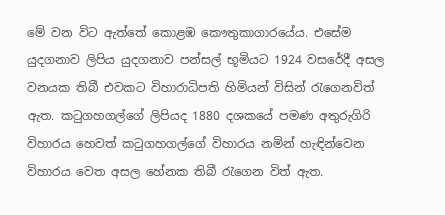මේ වන විට ඇත්තේ කොළඹ කෞතුකාගාරයේය. එසේම යුදගනාව ලිපිය යුදගනාව පන්සල් භූමියට 1924 වසරේදී අසල වනයක තිබී එවකට විහාරාධිපති හිමියන් විසින් රැගෙනවිත් ඇත. කටුගහගල්ගේ ලිපියද 1880 දශකයේ පමණ අතුරුගිරි විහාරය හෙවත් කටුගහගල්ගේ විහාරය නමින් හැඳින්වෙන විහාරය වෙත අසල හේනක තිබී රැගෙන විත් ඇත.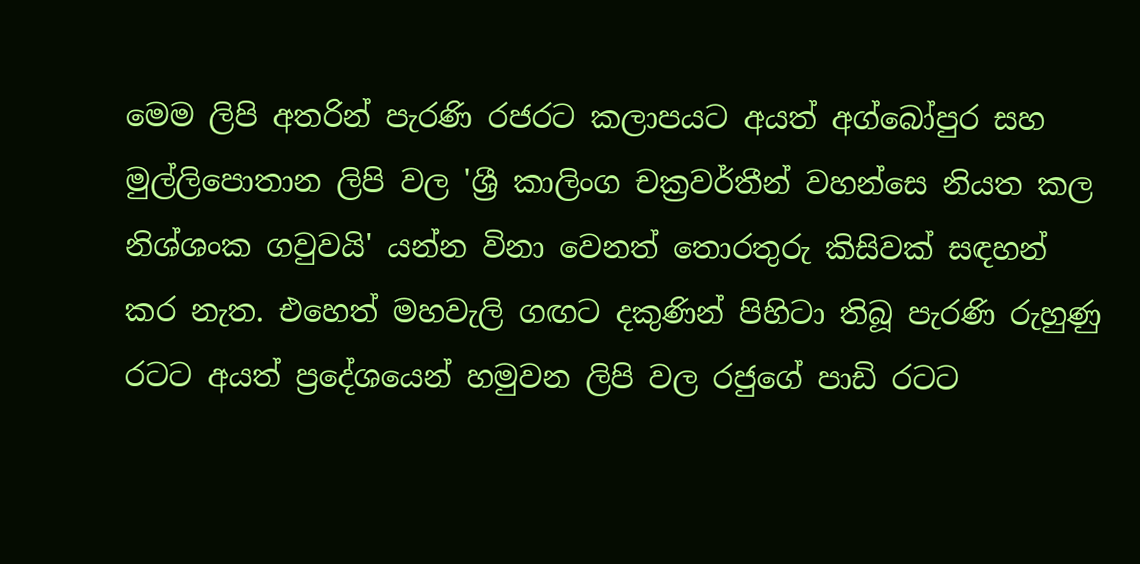මෙම ලිපි අතරින් පැරණි රජරට කලාපයට අයත් අග්බෝපුර සහ මුල්ලිපොතාන ලිපි වල 'ශ්‍රී කාලිංග චක්‍රවර්තීන් වහන්සෙ නියත කල නිශ්ශංක ගවුවයි' යන්න විනා වෙනත් තොරතුරු කිසිවක් සඳහන් කර නැත. එහෙත් මහවැලි ගඟට දකුණින් පිහිටා තිබූ පැරණි රුහුණු රටට අයත් ප්‍රදේශයෙන් හමුවන ලිපි වල රජුගේ පාඩි රටට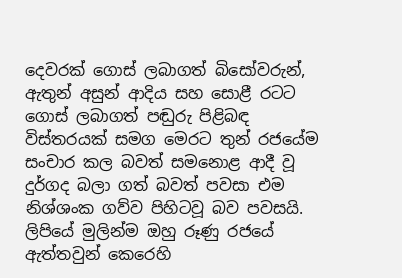දෙවරක් ගොස් ලබාගත් බිසෝවරුන්, ඇතුන් අසුන් ආදිය සහ සොළී රටට ගොස් ලබාගත් පඬුරු පිළිබඳ විස්තරයක් සමග මෙරට තුන් රජයේම සංචාර කල බවත් සමනොළ ආදී වූ දුර්ගද බලා ගත් බවත් පවසා එම නිශ්ශංක ගව්ව පිහිටවූ බව පවසයි. ලිපියේ මුලින්ම ඔහු රූණු රජයේ ඇත්තවුන් කෙරෙහි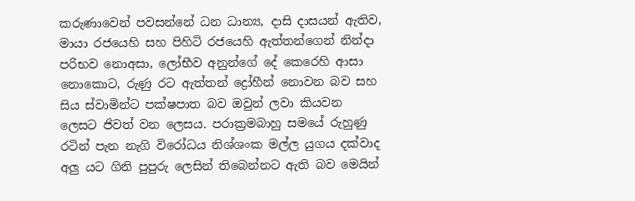කරුණාවෙන් පවසන්නේ ධන ධාන්‍ය, දාසි දාසයන් ඇතිව, මායා රජයෙහි සහ පිහිටි රජයෙහි ඇත්තන්ගෙන් නින්දා පරිභව නොඅසා, ලෝභීව අනුන්ගේ දේ කෙරෙහි ආසා නොකොට, රුණු රට ඇත්තන් ද්‍රෝහීන් නොවන බව සහ සිය ස්වාමින්ට පක්ෂපාත බව ඔවුන් ලවා කියවන ලෙසට ජිවත් වන ලෙසය. පරාක්‍රමබාහු සමයේ රුහුණු රටින් පැන නැගි විරෝධය නිශ්ශංක මල්ල යුගය දක්වාද අලු යට ගිනි පුපුරු ලෙසින් තිබෙන්නට ඇති බව මෙයින්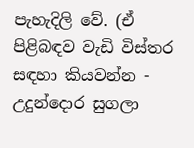පැහැදිලි වේ. (ඒ පිළිබඳව වැඩි විස්තර සඳහා කියවන්න -  උදුන්දොර සුගලා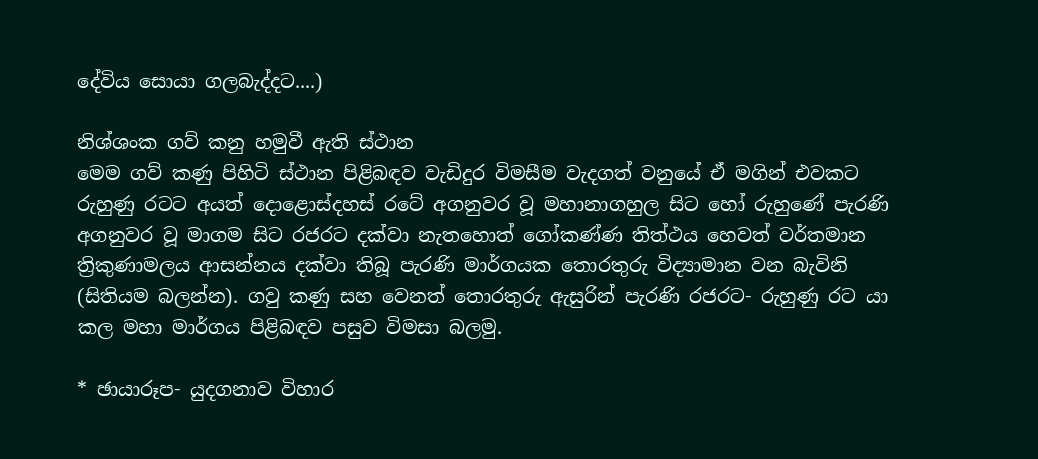දේවිය සොයා ගලබැද්දට....)

නිශ්ශංක ගව් කනු හමුවී ඇති ස්ථාන
මෙම ගව් කණු පිහිටි ස්ථාන පිළිබඳව වැඩිදුර විමසීම වැදගත් වනුයේ ඒ මගින් එවකට රුහුණු රටට අයත් දොළොස්දහස් රටේ අගනුවර වූ මහානාගහුල සිට හෝ රුහුණේ පැරණි අගනුවර වූ මාගම සිට රජරට දක්වා නැතහොත් ගෝකණ්ණ තිත්ථය හෙවත් වර්තමාන ත්‍රිකුණාමලය ආසන්නය දක්වා තිබූ පැරණි මාර්ගයක තොරතුරු විද්‍යාමාන වන බැවිනි (සිතියම බලන්න). ගවු කණු සහ වෙනත් තොරතුරු ඇසුරින් පැරණි රජරට- රුහුණු රට යා කල මහා මාර්ගය පිළිබඳව පසුව විමසා බලමු.

* ඡායාරූප- යුදගනාව විහාර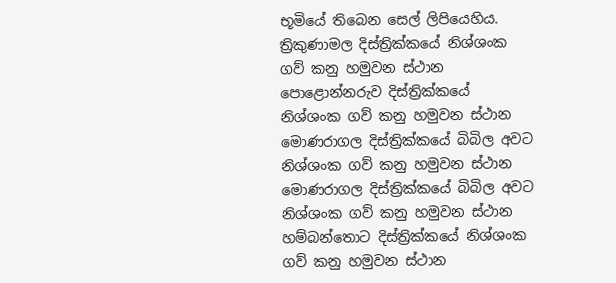භූමියේ තිබෙන සෙල් ලිපියෙහිය.
ත්‍රිකුණාමල දිස්ත්‍රික්කයේ නිශ්ශංක ගව් කනු හමුවන ස්ථාන
පොළොන්නරුව දිස්ත්‍රික්කයේ නිශ්ශංක ගව් කනු හමුවන ස්ථාන
මොණරාගල දිස්ත්‍රික්කයේ බිබිල අවට නිශ්ශංක ගව් කනු හමුවන ස්ථාන
මොණරාගල දිස්ත්‍රික්කයේ බිබිල අවට නිශ්ශංක ගව් කනු හමුවන ස්ථාන
හම්බන්තොට දිස්ත්‍රික්කයේ නිශ්ශංක ගව් කනු හමුවන ස්ථාන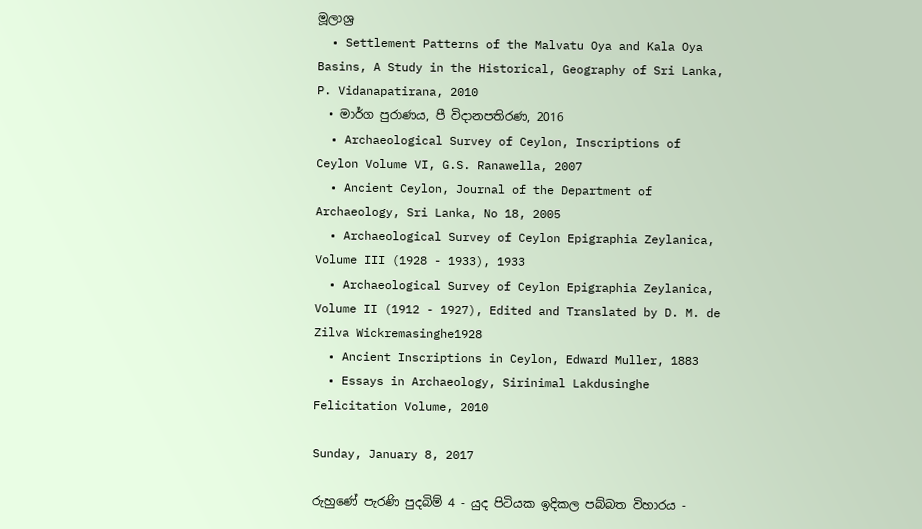මූලාශ්‍ර
  • Settlement Patterns of the Malvatu Oya and Kala Oya Basins, A Study in the Historical, Geography of Sri Lanka, P. Vidanapatirana, 2010
  • මාර්ග පුරාණය, පී විදානපතිරණ, 2016
  • Archaeological Survey of Ceylon, Inscriptions of Ceylon Volume VI, G.S. Ranawella, 2007
  • Ancient Ceylon, Journal of the Department of Archaeology, Sri Lanka, No 18, 2005
  • Archaeological Survey of Ceylon Epigraphia Zeylanica, Volume III (1928 - 1933), 1933
  • Archaeological Survey of Ceylon Epigraphia Zeylanica, Volume II (1912 - 1927), Edited and Translated by D. M. de Zilva Wickremasinghe1928
  • Ancient Inscriptions in Ceylon, Edward Muller, 1883
  • Essays in Archaeology, Sirinimal Lakdusinghe Felicitation Volume, 2010

Sunday, January 8, 2017

රුහුණේ පැරණි පුදබිම් 4 - යුද පිටියක ඉදිකල පබ්බත විහාරය -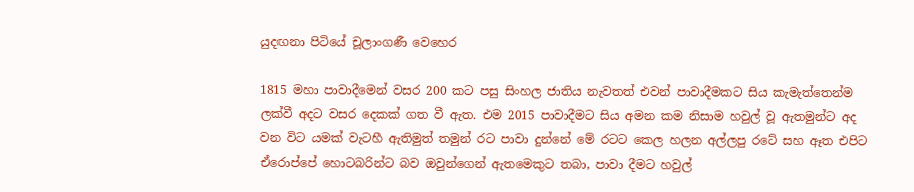යුදඟනා පිටියේ චූලාංගණී වෙහෙර

1815 මහා පාවාදීමෙන් වසර 200 කට පසු සිංහල ජාතිය නැවතත් එවන් පාවාදීමකට සිය කැමැත්තෙන්ම ලක්වී අදට වසර දෙකක් ගත වී ඇත. එම 2015 පාවාදීමට සිය අමන කම නිසාම හවුල් වූ ඇතමුන්ට අද වන විට යමක් වැටහී ඇතිමුත් තමුන් රට පාවා දුන්නේ මේ රටට කෙල හලන අල්ලපු රටේ සහ ඈත එපිට ඒරොප්පේ හොටබරින්ට බව ඔවුන්ගෙන් ඇතමෙකුට තබා, පාවා දීමට හවුල්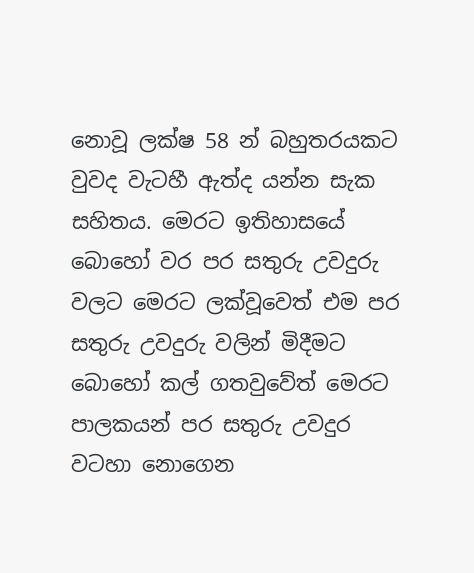නොවූ ලක්ෂ 58 න් බහුතරයකට වුවද වැටහී ඇත්ද යන්න සැක සහිතය. මෙරට ඉතිහාසයේ බොහෝ වර පර සතුරු උවදුරු වලට මෙරට ලක්වූවෙත් එම පර සතුරු උවදුරු වලින් මිදීමට බොහෝ කල් ගතවුවේත් මෙරට පාලකයන් පර සතුරු උවදුර වටහා නොගෙන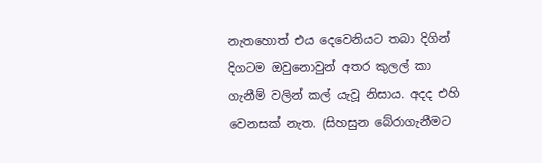නැතහොත් එය දෙවෙනියට තබා දිගින් දිගටම ඔවුනොවුන් අතර කුලල් කා ගැනීම් වලින් කල් යැවූ නිසාය. අදද එහි වෙනසක් නැත. (සිහසුන බේරාගැනීමට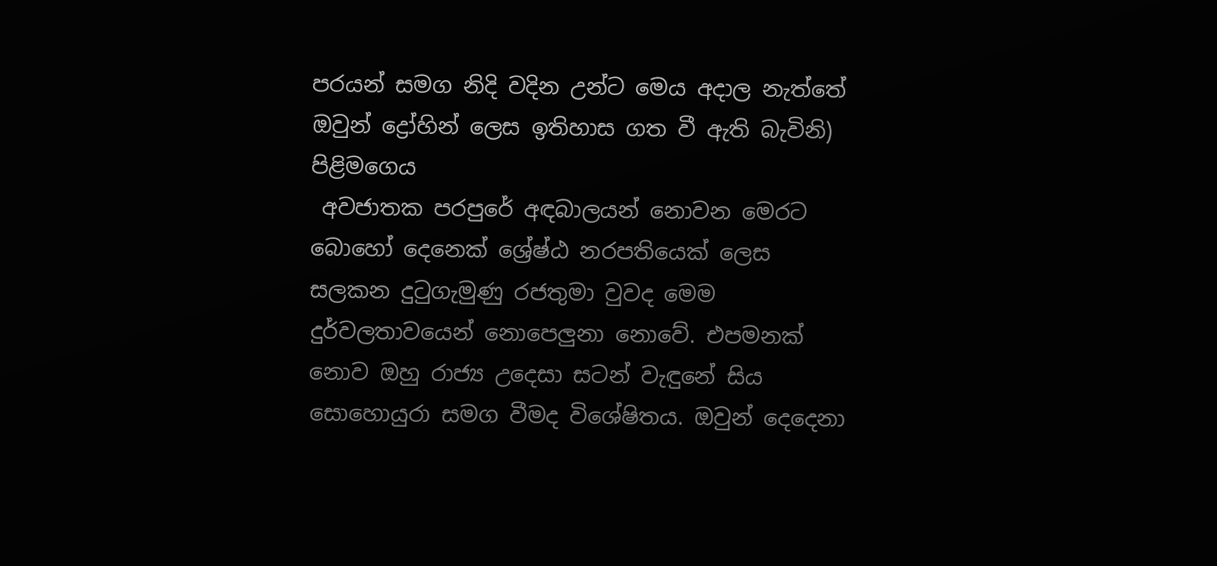පරයන් සමග නිදි වදින උන්ට මෙය අදාල නැත්තේ ඔවුන් ද්‍රෝහින් ලෙස ඉතිහාස ගත වී ඇති බැවිනි)
පිළිමගෙය
 අවජාතක පරපුරේ අඳබාලයන් නොවන මෙරට බොහෝ දෙනෙක් ශ්‍රේෂ්ඨ නරපතියෙක් ලෙස සලකන දුටුගැමුණු රජතුමා වුවද මෙම දුර්වලතාවයෙන් නොපෙලුනා නොවේ. එපමනක් නොව ඔහු රාජ්‍ය උදෙසා සටන් වැඳුනේ සිය සොහොයුරා සමග වීමද විශේෂිතය. ඔවුන් දෙදෙනා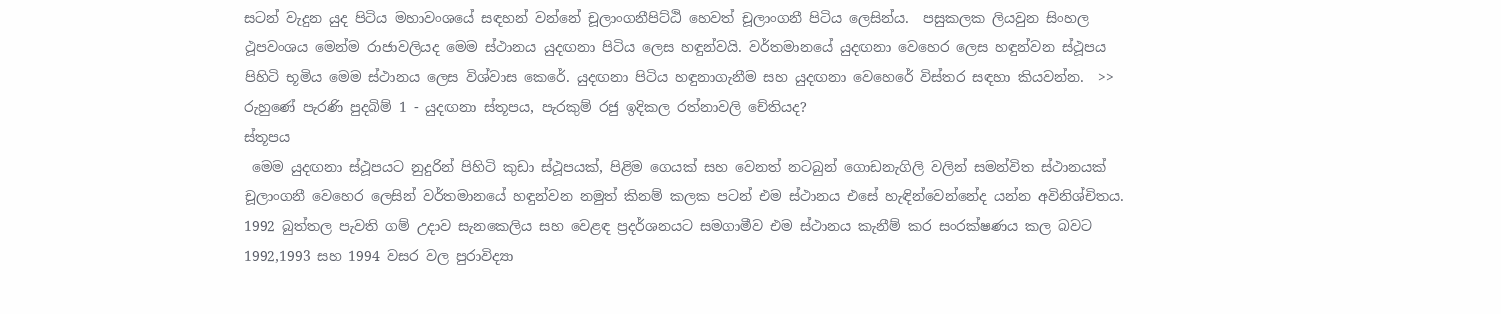සටන් වැදුන යුද පිටිය මහාවංශයේ සඳහන් වන්නේ චූලාංගනීපිට්ඨි හෙවත් චූලාංගනී පිටිය ලෙසින්ය.  පසුකලක ලියවුන සිංහල ථූපවංශය මෙන්ම රාජාවලියද මෙම ස්ථානය යුදඟනා පිටිය ලෙස හඳුන්වයි. වර්තමානයේ යුදඟනා වෙහෙර ලෙස හඳුන්වන ස්ථූපය පිහිටි භූමිය මෙම ස්ථානය ලෙස විශ්වාස කෙරේ. යුදඟනා පිටිය හඳුනාගැනීම සහ යුදඟනා වෙහෙරේ විස්තර සඳහා කියවන්න.  >>  රුහුණේ පැරණි පුදබිම් 1 - යුදඟනා ස්තූපය, පැරකුම් රජු ඉදිකල රත්නාවලි චේතියද?
ස්තූපය
 මෙම යුදඟනා ස්ථූපයට නුදුරින් පිහිටි කුඩා ස්ථූපයක්, පිළිම ගෙයක් සහ වෙනත් නටබුන් ගොඩනැගිලි වලින් සමන්විත ස්ථානයක් චූලාංගනී වෙහෙර ලෙසින් වර්තමානයේ හඳුන්වන නමුත් කිනම් කලක පටන් එම ස්ථානය එසේ හැඳින්වෙන්නේද යන්න අවිනිශ්චිතය. 1992 බුත්තල පැවති ගම් උදාව සැනකෙලිය සහ වෙළඳ ප්‍රදර්ශනයට සමගාමීව එම ස්ථානය කැනීම් කර සංරක්ෂණය කල බවට 1992,1993 සහ 1994 වසර වල පුරාවිද්‍යා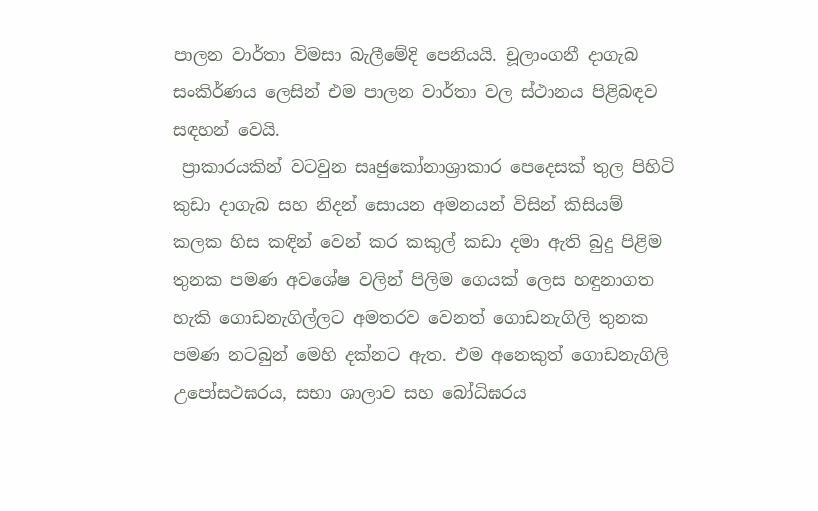පාලන වාර්තා විමසා බැලීමේදි පෙනියයි. චූලාංගනී දාගැබ සංකිර්ණය ලෙසින් එම පාලන වාර්තා වල ස්ථානය පිළිබඳව සඳහන් වෙයි.
 ප්‍රාකාරයකින් වටවුන සෘජුකෝනාශ්‍රාකාර පෙදෙසක් තුල පිහිටි කුඩා දාගැබ සහ නිදන් සොයන අමනයන් විසින් කිසියම් කලක හිස කඳින් වෙන් කර කකුල් කඩා දමා ඇති බුදු පිළිම තුනක පමණ අවශේෂ වලින් පිලිම ගෙයක් ලෙස හඳුනාගත හැකි ගොඩනැගිල්ලට අමතරව වෙනත් ගොඩනැගිලි තුනක පමණ නටබුන් මෙහි දක්නට ඇත. එම අනෙකුත් ගොඩනැගිලි උපෝසථඝරය, සභා ශාලාව සහ බෝධිඝරය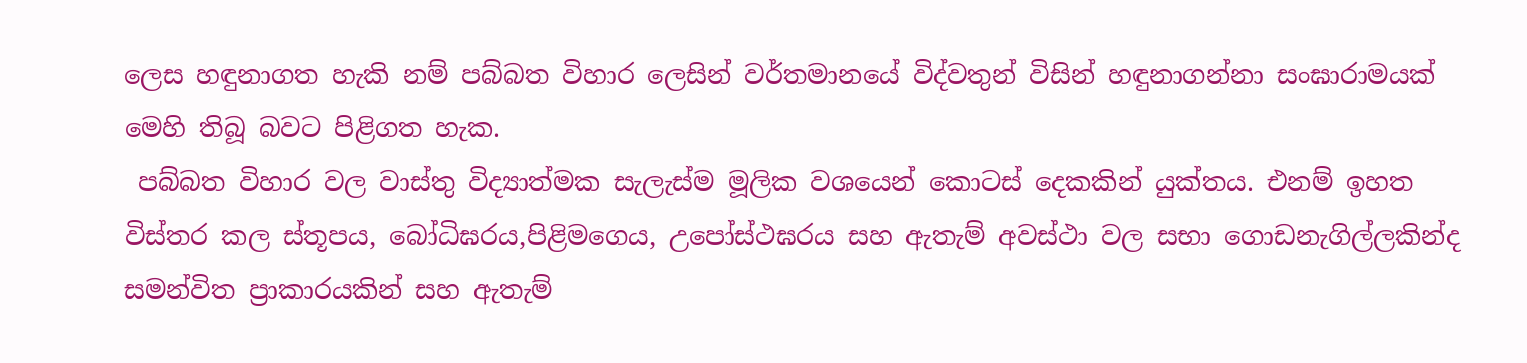ලෙස හඳුනාගත හැකි නම් පබ්බත විහාර ලෙසින් වර්තමානයේ විද්වතුන් විසින් හඳුනාගන්නා සංඝාරාමයක් මෙහි තිබූ බවට පිළිගත හැක.
 පබ්බත විහාර වල වාස්තු විද්‍යාත්මක සැලැස්ම මූලික වශයෙන් කොටස් දෙකකින් යුක්තය. එනම් ඉහත විස්තර කල ස්තූපය, බෝධිඝරය,පිළිමගෙය, උපෝස්ථඝරය සහ ඇතැම් අවස්ථා වල සභා ගොඩනැගිල්ලකින්ද සමන්විත ප්‍රාකාරයකින් සහ ඇතැම්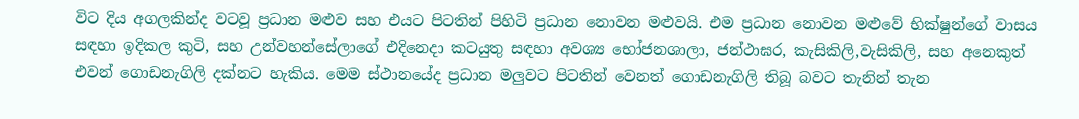විට දිය අගලකින්ද වටවූ ප්‍රධාන මළුව සහ එයට පිටතින් පිහිටි ප්‍රධාන නොවන මළුවයි. එම ප්‍රධාන නොවන මළුවේ භික්ෂුන්ගේ වාසය සඳහා ඉදිකල කුටි, සහ උන්වහන්සේලාගේ එදිනෙදා කටයුතු සඳහා අවශ්‍ය භෝජනශාලා, ජන්ථාඝර, කැසිකිලි,වැසිකිලි, සහ අනෙකුත් එවන් ගොඩනැගිලි දක්නට හැකිය. මෙම ස්ථානයේද ප්‍රධාන මලුවට පිටතින් වෙනත් ගොඩනැගිලි තිබූ බවට තැනින් තැන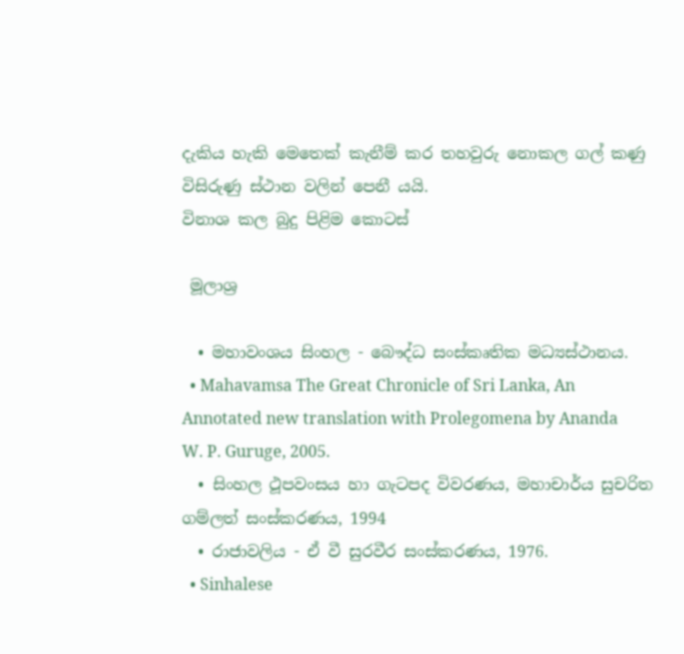දැකිය හැකි මෙතෙක් කැනීම් කර තහවුරු නොකල ගල් කණු විසිරුණු ස්ථාන වලින් පෙනී යයි.
විනාශ කල බුදු පිළිම කොටස්

 මූලාශ්‍ර

  • මහාවංශය සිංහල - බෞද්ධ සංස්කෘතික මධ්‍යස්ථානය.
  • Mahavamsa The Great Chronicle of Sri Lanka, An Annotated new translation with Prolegomena by Ananda W. P. Guruge, 2005.
  • සිංහල ථූපවංසය හා ගැටපද විවරණය, මහාචාර්ය සුචරිත ගම්ලත් සංස්කරණය, 1994
  • රාජාවලිය - ඒ වී සුරවීර සංස්කරණය, 1976.
  • Sinhalese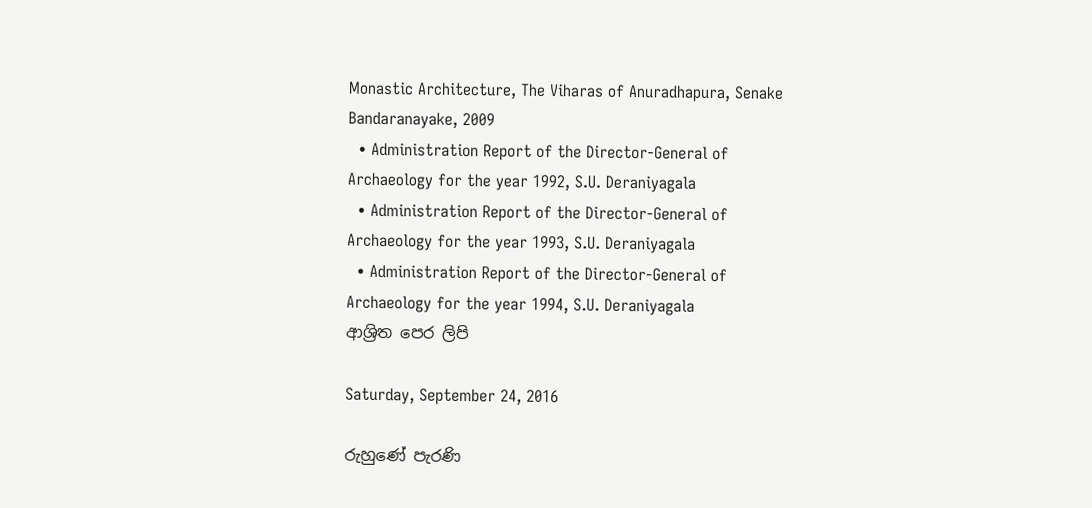Monastic Architecture, The Viharas of Anuradhapura, Senake Bandaranayake, 2009
  • Administration Report of the Director-General of Archaeology for the year 1992, S.U. Deraniyagala
  • Administration Report of the Director-General of Archaeology for the year 1993, S.U. Deraniyagala
  • Administration Report of the Director-General of Archaeology for the year 1994, S.U. Deraniyagala
ආශ්‍රිත පෙර ලිපි

Saturday, September 24, 2016

රුහුණේ පැරණි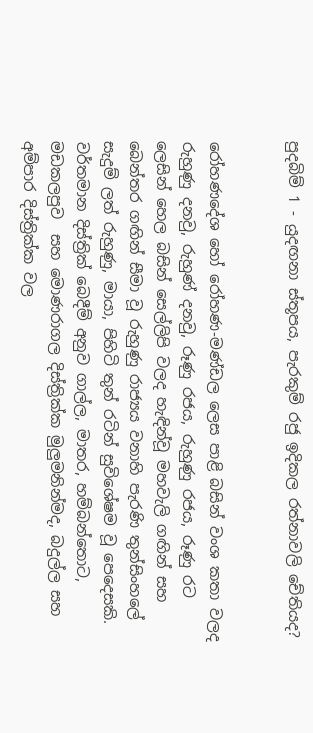පුදබිම් 1 - යුදඟනා ස්තූපය, පැරකුම් රජු ඉදිකල රත්නාවලි චේතියද?


රෝහණදේශ හෝ රෝහණ-මණ්ඩල ලෙස පාළි බසින් වංශ කතා වලද රුහුණු දනවු, රුහුණ් දනවු, රූණු රජය, රුහුණු රජය, රූණු රට ලෙසින් හෙල බසින් සෙල්ලිපි වලද හැඳින්වූ මහවැලි ගඟින් සහ බෙන්තර ගඟින් සීමා වූ රුහුණු රාජ්‍යය වනාහි පැරණි තුන්සිංහලේ සැදුම් ලත් රුහුණු, මායා, පිහිටි තුන් රටින් සුවිශේෂම වූ පෙදෙසකි. වර්තමාන දිස්ත්‍රික් බෙදීම් අනුව ගාල්ල, මාතර, හම්බන්තොට, මඩකලපුව  සහ මොණරාගල දිස්ත්‍රික්ක මුලුමනින්මද, බදුල්ල සහ අම්පාර දිස්ත්‍රික්ක වල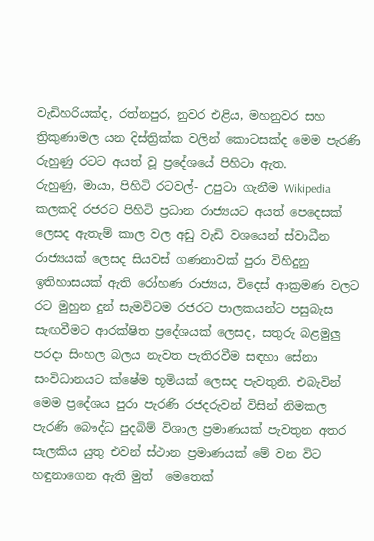වැඩිහරියක්ද, රත්නපුර, නුවර එළිය, මහනුවර සහ ත්‍රිකුණාමල යන දිස්ත්‍රික්ක වලින් කොටසක්ද මෙම පැරණි රුහුණු රටට අයත් වූ ප්‍රදේශයේ පිහිටා ඇත.
රුහුණු, මායා, පිහිටි රටවල්- උපුටා ගැනීම Wikipedia
කලකදි රජරට පිහිටි ප්‍රධාන රාජ්‍යයට අයත් පෙදෙසක් ලෙසද ඇතැම් කාල වල අඩු වැඩි වශයෙන් ස්වාධීන රාජ්‍යයක් ලෙසද සියවස් ගණනාවක් පුරා විහිදුනු ඉතිහාසයක් ඇති රෝහණ රාජ්‍යය, විදෙස් ආක්‍රමණ වලට රට මුහුන දුන් සැමවිටම රජරට පාලකයන්ට පසුබැස සැඟවීමට ආරක්ෂිත ප්‍රදේශයක් ලෙසද, සතුරු බළමුලු පරදා සිංහල බලය නැවත පැතිරවීම සඳහා සේනා සංවිධානයට ක්ෂේම භූමියක් ලෙසද පැවතුනි. එබැවින් මෙම ප්‍රදේශය පුරා පැරණි රජදරුවන් විසින් නිමකල පැරණි බෞද්ධ පුදබිම් විශාල ප්‍රමාණයක් පැවතුන අතර සැලකිය යුතු එවන් ස්ථාන ප්‍රමාණයක් මේ වන විට හඳුනාගෙන ඇති මුත්  මෙතෙක්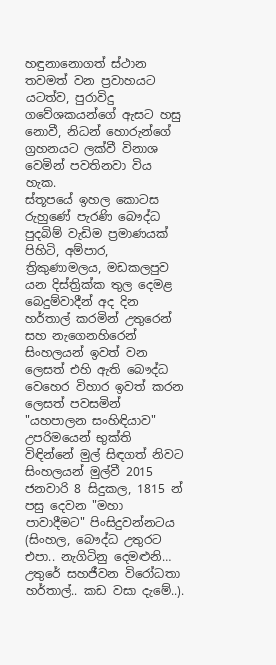හඳුනානොගත් ස්ථාන තවමත් වන ප්‍රවාහයට යටත්ව, පුරාවිදු ගවේශකයන්ගේ ඇසට හසු නොවී, නිධන් හොරුන්ගේ ග්‍රහනයට ලක්වී විනාශ වෙමින් පවතිනවා විය හැක.
ස්තූපයේ ඉහල කොටස
රුහුණේ පැරණි බෞද්ධ පුදබිම් වැඩිම ප්‍රමාණයක් පිහිටි, අම්පාර, ත්‍රිකුණාමලය, මඩකලපුව යන දිස්ත්‍රික්ක තුල දෙමළ බෙදුම්වාදීන් අද දින හර්තාල් කරමින් උතුරෙන් සහ නැගෙනහිරෙන්  සිංහලයන් ඉවත් වන ලෙසත් එහි ඇති බෞද්ධ වෙහෙර විහාර ඉවත් කරන ලෙසත් පවසමින් "යහපාලන සංහිඳියාව" උපරිමයෙන් භුක්ති විඳින්නේ මුල් සිඳගත් නිවට සිංහලයන් මුල්වී 2015 ජනවාරි 8 සිදුකල, 1815 න් පසු දෙවන "මහා පාවාදීමට" පිංසිදුවන්නටය (සිංහල, බෞද්ධ උතුරට එපා.. නැගිටිනු දෙමළුනි… උතුරේ සහජීවන විරෝධතා හර්තාල්.. කඩ වසා දැමේ..).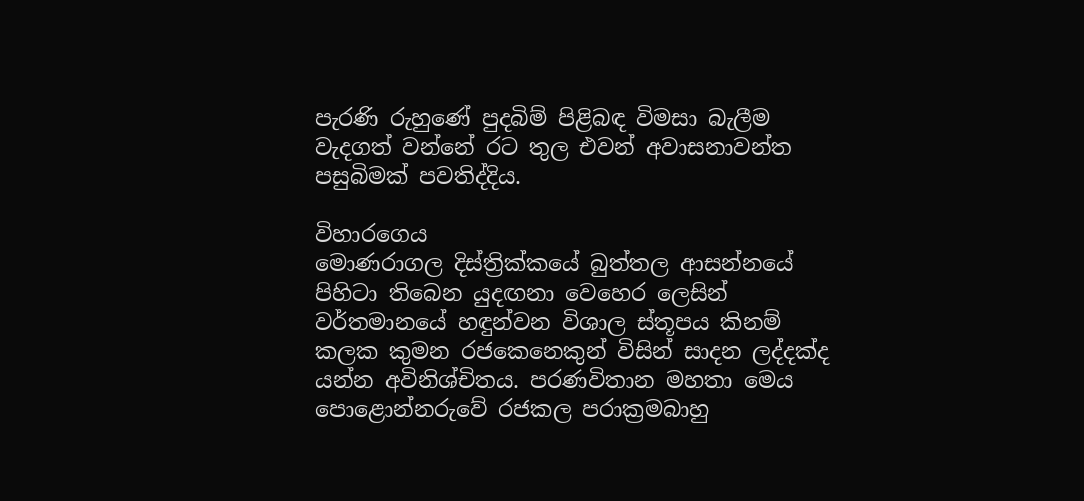පැරණි රුහුණේ පුදබිම් පිළිබඳ විමසා බැලීම වැදගත් වන්නේ රට තුල එවන් අවාසනාවන්ත පසුබිමක් පවතිද්දිය.

විහාරගෙය
මොණරාගල දිස්ත්‍රික්කයේ බුත්තල ආසන්නයේ පිහිටා තිබෙන යුදඟනා වෙහෙර ලෙසින් වර්තමානයේ හඳුන්වන විශාල ස්තූපය කිනම් කලක කුමන රජකෙනෙකුන් විසින් සාදන ලද්දක්ද යන්න අවිනිශ්චිතය. පරණවිතාන මහතා මෙය පොළොන්නරුවේ රජකල පරාක්‍රමබාහු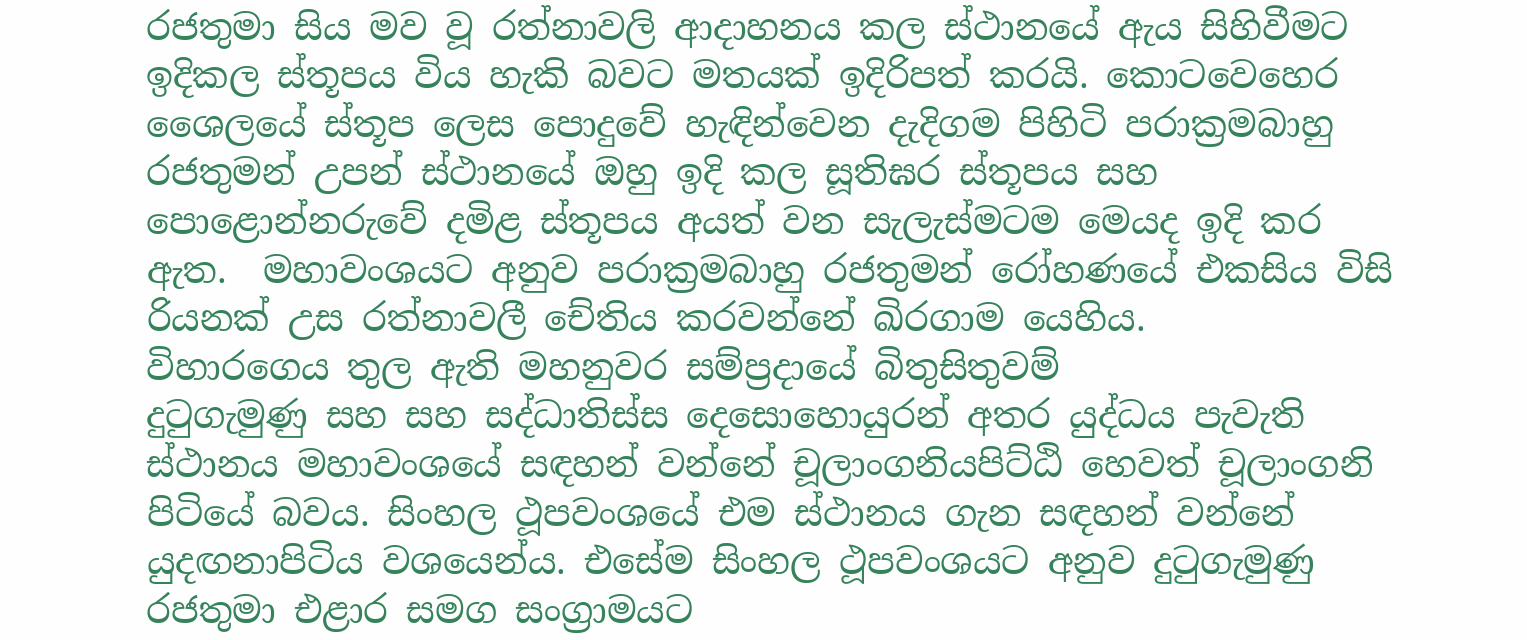රජතුමා සිය මව වූ රත්නාවලි ආදාහනය කල ස්ථානයේ ඇය සිහිවීමට ඉදිකල ස්තූපය විය හැකි බවට මතයක් ඉදිරිපත් කරයි. කොටවෙහෙර ශෛලයේ ස්තූප ලෙස පොදුවේ හැඳින්වෙන දැදිගම පිහිටි පරාක්‍රමබාහු රජතුමන් උපන් ස්ථානයේ ඔහු ඉදි කල සූතිඝර ස්තූපය සහ පොළොන්නරුවේ දමිළ ස්තූපය අයත් වන සැලැස්මටම මෙයද ඉදි කර ඇත.  මහාවංශයට අනුව පරාක්‍රමබාහු රජතුමන් රෝහණයේ එකසිය විසි රියනක් උස රත්නාවලී චේතිය කරවන්නේ ඛිරගාම යෙහිය.
විහාරගෙය තුල ඇති මහනුවර සම්ප්‍රදායේ බිතුසිතුවම්
දුටුගැමුණු සහ සහ සද්ධාතිස්ස දෙසොහොයුරන් අතර යුද්ධය පැවැති ස්ථානය මහාවංශයේ සඳහන් වන්නේ චූලාංගනියපිට්ඨි හෙවත් චූලාංගනි පිටියේ බවය. සිංහල ථූපවංශයේ එම ස්ථානය ගැන සඳහන් වන්නේ යුදඟනාපිටිය වශයෙන්ය. එසේම සිංහල ථූපවංශයට අනුව දුටුගැමුණු රජතුමා එළාර සමග සංග්‍රාමයට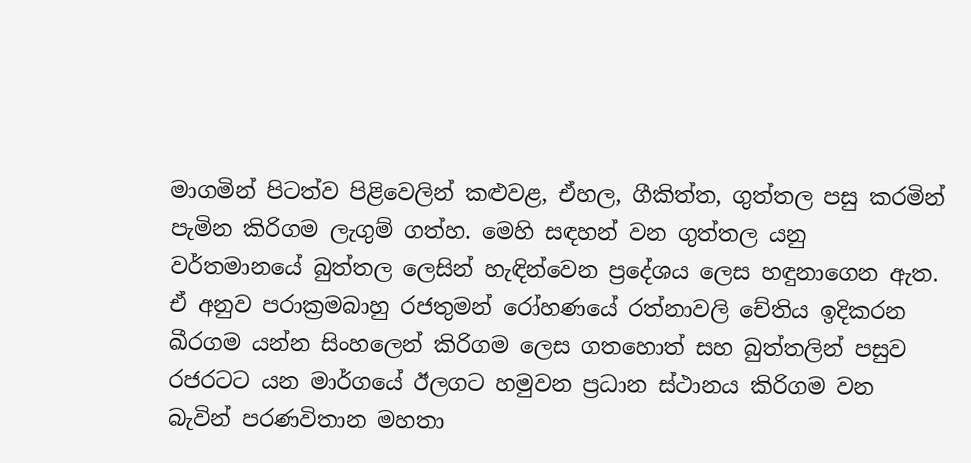මාගමින් පිටත්ව පිළිවෙලින් කළුවළ, ඒහල, ගීකිත්ත, ගුත්තල පසු කරමින් පැමින කිරිගම ලැගුම් ගත්හ. මෙහි සඳහන් වන ගුත්තල යනු වර්තමානයේ බුත්තල ලෙසින් හැඳින්වෙන ප්‍රදේශය ලෙස හඳුනාගෙන ඇත. ඒ අනුව පරාක්‍රමබාහු රජතුමන් රෝහණයේ රත්නාවලි චේතිය ඉදිකරන ඛීරගම යන්න සිංහලෙන් කිරිගම ලෙස ගතහොත් සහ බුත්තලින් පසුව රජරටට යන මාර්ගයේ ඊලගට හමුවන ප්‍රධාන ස්ථානය කිරිගම වන බැවින් පරණවිතාන මහතා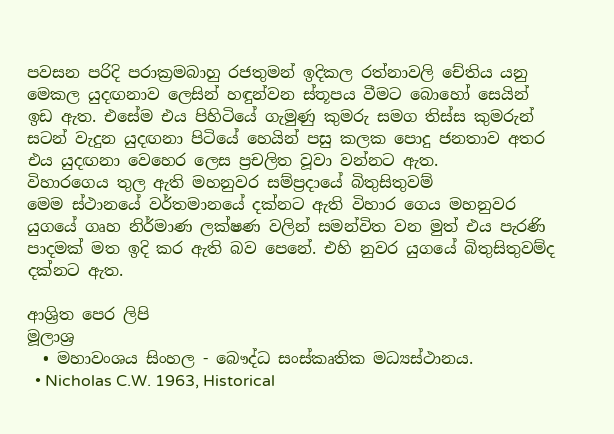පවසන පරිදි පරාක්‍රමබාහු රජතුමන් ඉදිකල රත්නාවලි චේතිය යනු මෙකල යුදඟනාව ලෙසින් හඳුන්වන ස්තූපය වීමට බොහෝ සෙයින් ඉඩ ඇත. එසේම එය පිහිටියේ ගැමුණු කුමරු සමග තිස්ස කුමරුන් සටන් වැදුන යුදඟනා පිටියේ හෙයින් පසු කලක පොදු ජනතාව අතර එය යුදඟනා වෙහෙර ලෙස ප්‍රචලිත වූවා වන්නට ඇත.
විහාරගෙය තුල ඇති මහනුවර සම්ප්‍රදායේ බිතුසිතුවම්
මෙම ස්ථානයේ වර්තමානයේ දක්නට ඇති විහාර ගෙය මහනුවර යුගයේ ගෘහ නිර්මාණ ලක්ෂණ වලින් සමන්විත වන මුත් එය පැරණි පාදමක් මත ඉදි කර ඇති බව පෙනේ. එහි නුවර යුගයේ බිතුසිතුවම්ද දක්නට ඇත.

ආශ්‍රිත පෙර ලිපි
මූලාශ්‍ර
  • මහාවංශය සිංහල - බෞද්ධ සංස්කෘතික මධ්‍යස්ථානය.
  • Nicholas C.W. 1963, Historical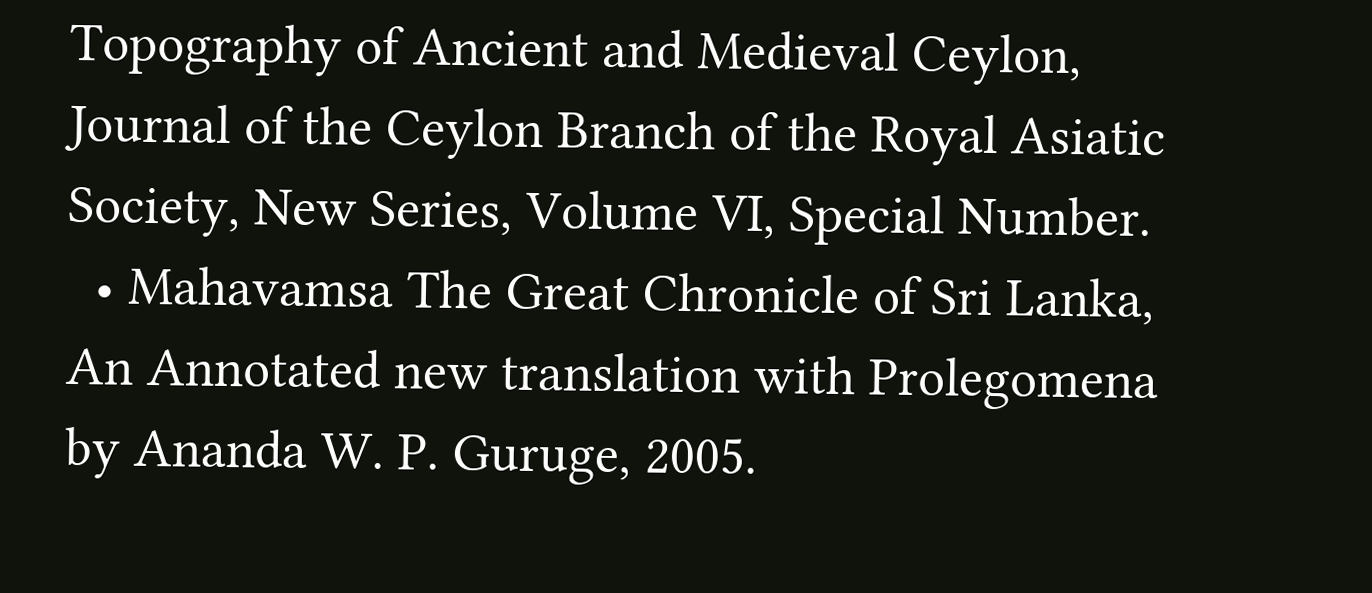Topography of Ancient and Medieval Ceylon, Journal of the Ceylon Branch of the Royal Asiatic Society, New Series, Volume VI, Special Number.
  • Mahavamsa The Great Chronicle of Sri Lanka, An Annotated new translation with Prolegomena by Ananda W. P. Guruge, 2005.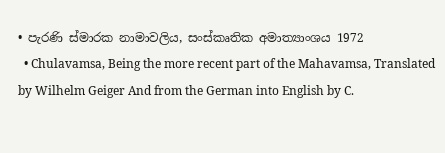• පැරණි ස්මාරක නාමාවලිය, සංස්කෘතික අමාත්‍යාංශය 1972
  • Chulavamsa, Being the more recent part of the Mahavamsa, Translated by Wilhelm Geiger And from the German into English by C.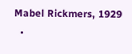Mabel Rickmers, 1929
  •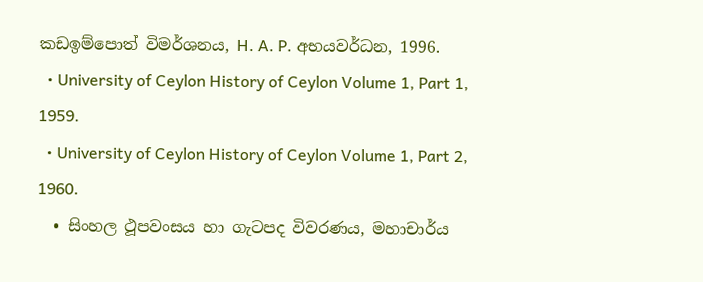කඩඉම්පොත් විමර්ශනය, H. A. P. අභයවර්ධන, 1996.
  • University of Ceylon History of Ceylon Volume 1, Part 1, 1959.
  • University of Ceylon History of Ceylon Volume 1, Part 2, 1960.
  • සිංහල ථූපවංසය හා ගැටපද විවරණය, මහාචාර්ය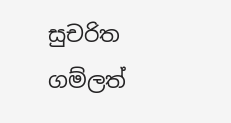සුචරිත ගම්ලත්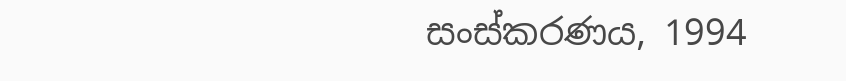සංස්කරණය, 1994